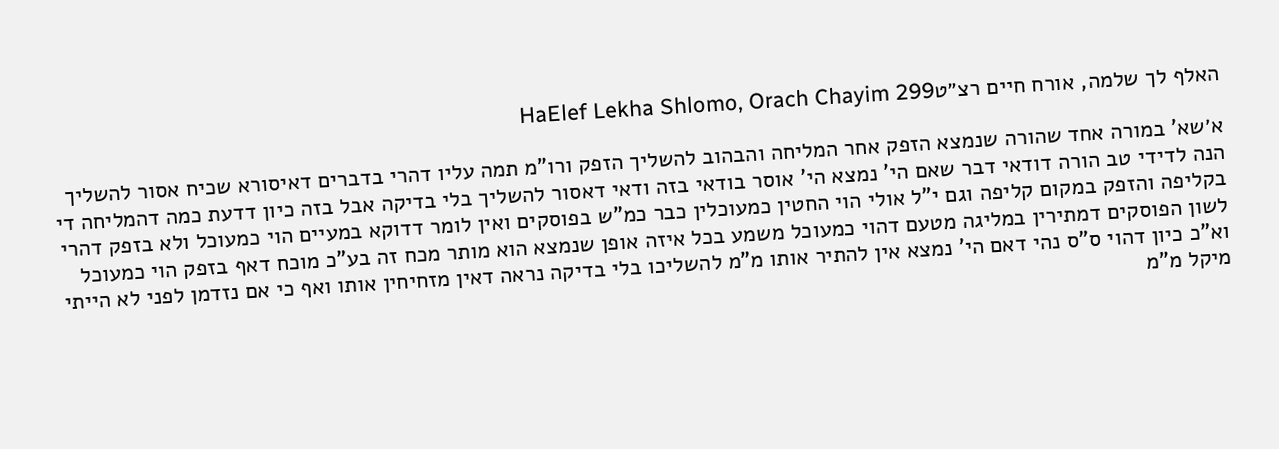האלף לך שלמה, אורח חיים רצ״טHaElef Lekha Shlomo, Orach Chayim 299

א׳שא' במורה אחד שהורה שנמצא הזפק אחר המליחה והבהוב להשליך הזפק ורו"מ תמה עליו דהרי בדברים דאיסורא שכיח אסור להשליך הנה לדידי טב הורה דודאי דבר שאם הי' נמצא הי' אוסר בודאי בזה ודאי דאסור להשליך בלי בדיקה אבל בזה כיון דדעת כמה דהמליחה די בקליפה והזפק במקום קליפה וגם י"ל אולי הוי החטין כמעוכלין כבר כמ"ש בפוסקים ואין לומר דדוקא במעיים הוי כמעוכל ולא בזפק דהרי לשון הפוסקים דמתירין במליגה מטעם דהוי כמעוכל משמע בכל איזה אופן שנמצא הוא מותר מכח זה בע"כ מוכח דאף בזפק הוי כמעוכל וא"כ כיון דהוי ס"ס נהי דאם הי' נמצא אין להתיר אותו מ"מ להשליכו בלי בדיקה נראה דאין מזחיחין אותו ואף כי אם נזדמן לפני לא הייתי מיקל מ"מ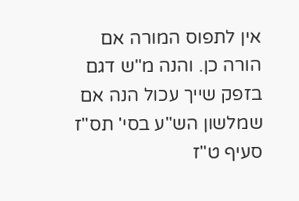אין לתפוס המורה אם הורה כן. והנה מ"ש דגם בזפק שייך עכול הנה אם שמלשון הש"ע בסי' תס"ז סעיף ט"ז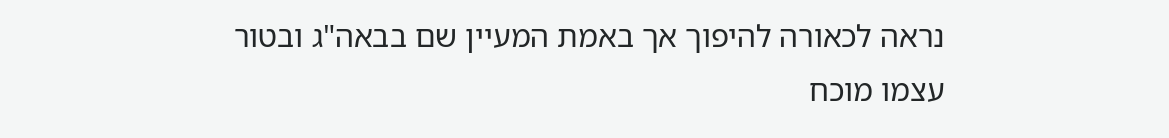נראה לכאורה להיפוך אך באמת המעיין שם בבאה"ג ובטור עצמו מוכח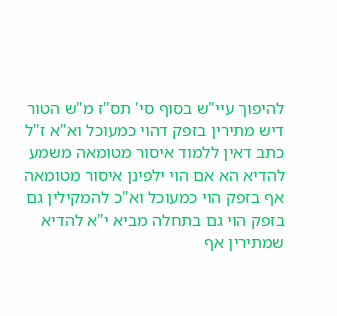להיפוך עיי"ש בסוף סי' תס"ז מ"ש הטור דיש מתירין בזפק דהוי כמעוכל וא"א ז"ל כתב דאין ללמוד איסור מטומאה משמע להדיא הא אם הוי ילפינן איסור מטומאה אף בזפק הוי כמעוכל וא"כ להמקילין גם בזפק הוי גם בתחלה מביא י"א להדיא שמתירין אף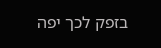בזפק לכך יפה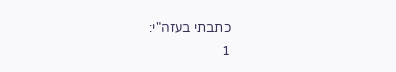כתבתי בעזה"י:
1